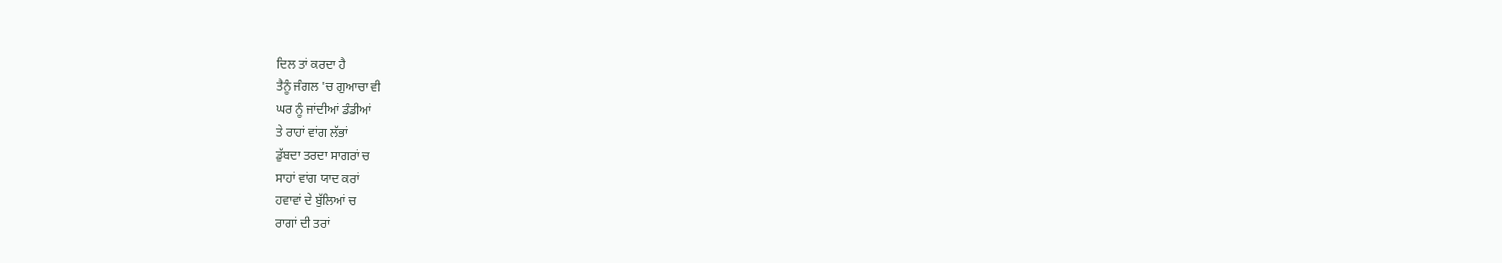ਦਿਲ ਤਾਂ ਕਰਦਾ ਹੈ
ਤੈਨੂੰ ਜੰਗਲ 'ਚ ਗੁਆਚਾ ਵੀ
ਘਰ ਨੂੰ ਜਾਂਦੀਆਂ ਡੰਡੀਆਂ
ਤੇ ਰਾਹਾਂ ਵਾਂਗ ਲੱਭਾਂ
ਡੁੱਬਦਾ ਤਰਦਾ ਸਾਗਰਾਂ ਚ
ਸਾਹਾਂ ਵਾਂਗ ਯਾਦ ਕਰਾਂ
ਹਵਾਵਾਂ ਦੇ ਬੁੱਲਿਆਂ ਚ
ਰਾਗਾਂ ਦੀ ਤਰਾਂ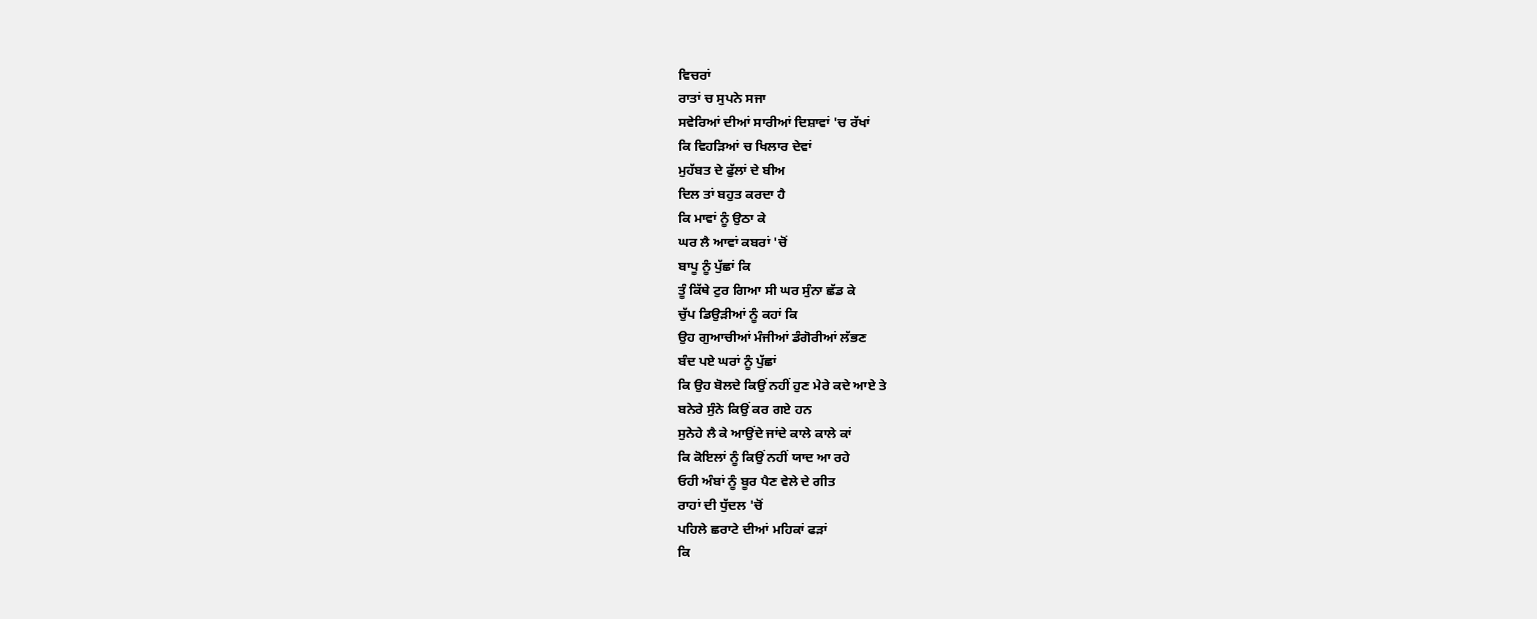ਵਿਚਰਾਂ
ਰਾਤਾਂ ਚ ਸੁਪਨੇ ਸਜਾ
ਸਵੇਰਿਆਂ ਦੀਆਂ ਸਾਰੀਆਂ ਦਿਸ਼ਾਵਾਂ 'ਚ ਰੱਖਾਂ
ਕਿ ਵਿਹੜਿਆਂ ਚ ਖਿਲਾਰ ਦੇਵਾਂ
ਮੁਹੱਬਤ ਦੇ ਫੁੱਲਾਂ ਦੇ ਬੀਅ
ਦਿਲ ਤਾਂ ਬਹੁਤ ਕਰਦਾ ਹੈ
ਕਿ ਮਾਵਾਂ ਨੂੰ ਉਠਾ ਕੇ
ਘਰ ਲੈ ਆਵਾਂ ਕਬਰਾਂ 'ਚੋਂ
ਬਾਪੂ ਨੂੰ ਪੁੱਛਾਂ ਕਿ
ਤੂੰ ਕਿੱਥੇ ਟੁਰ ਗਿਆ ਸੀ ਘਰ ਸੁੰਨਾ ਛੱਡ ਕੇ
ਚੁੱਪ ਡਿਉੜੀਆਂ ਨੂੰ ਕਹਾਂ ਕਿ
ਉਹ ਗੁਆਚੀਆਂ ਮੰਜੀਆਂ ਡੰਗੋਰੀਆਂ ਲੱਭਣ
ਬੰਦ ਪਏ ਘਰਾਂ ਨੂੰ ਪੁੱਛਾਂ
ਕਿ ਉਹ ਬੋਲਦੇ ਕਿਉਂ ਨਹੀਂ ਹੁਣ ਮੇਰੇ ਕਦੇ ਆਏ ਤੇ
ਬਨੇਰੇ ਸੁੰਨੇ ਕਿਉਂ ਕਰ ਗਏ ਹਨ
ਸੁਨੇਹੇ ਲੈ ਕੇ ਆਉਂਦੇ ਜਾਂਦੇ ਕਾਲੇ ਕਾਲੇ ਕਾਂ
ਕਿ ਕੋਇਲਾਂ ਨੂੰ ਕਿਉਂ ਨਹੀਂ ਯਾਦ ਆ ਰਹੇ
ਓਹੀ ਅੰਬਾਂ ਨੂੰ ਬੂਰ ਪੈਣ ਵੇਲੇ ਦੇ ਗੀਤ
ਰਾਹਾਂ ਦੀ ਧੁੱਦਲ 'ਚੋਂ
ਪਹਿਲੇ ਛਰਾਟੇ ਦੀਆਂ ਮਹਿਕਾਂ ਫੜਾਂ
ਕਿ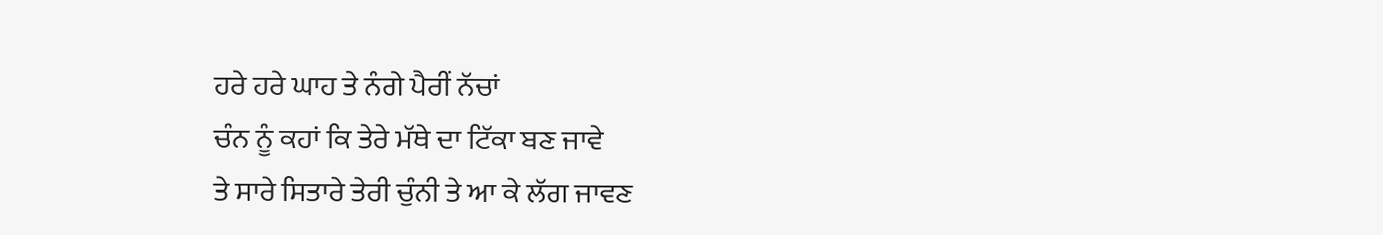ਹਰੇ ਹਰੇ ਘਾਹ ਤੇ ਨੰਗੇ ਪੈਰੀਂ ਨੱਚਾਂ
ਚੰਨ ਨੂੰ ਕਹਾਂ ਕਿ ਤੇਰੇ ਮੱਥੇ ਦਾ ਟਿੱਕਾ ਬਣ ਜਾਵੇ
ਤੇ ਸਾਰੇ ਸਿਤਾਰੇ ਤੇਰੀ ਚੁੰਨੀ ਤੇ ਆ ਕੇ ਲੱਗ ਜਾਵਣ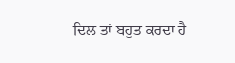ਦਿਲ ਤਾਂ ਬਹੁਤ ਕਰਦਾ ਹੈ